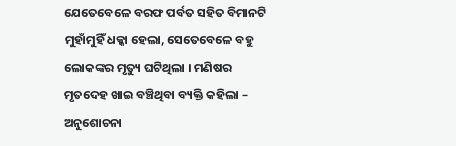ଯେତେବେଳେ ବରଫ ପର୍ବତ ସହିତ ବିମାନଟି ମୁହାଁମୁହିଁ ଧକ୍କା ହେଲା, ସେତେବେଳେ ବହୁ ଲୋକଙ୍କର ମୃତ୍ୟୁ ଘଟିଥିଲା । ମଣିଷର ମୃତଦେହ ଖାଇ ବଞ୍ଚିଥିବା ବ୍ୟକ୍ତି କହିଲା – ଅନୁଶୋଚନା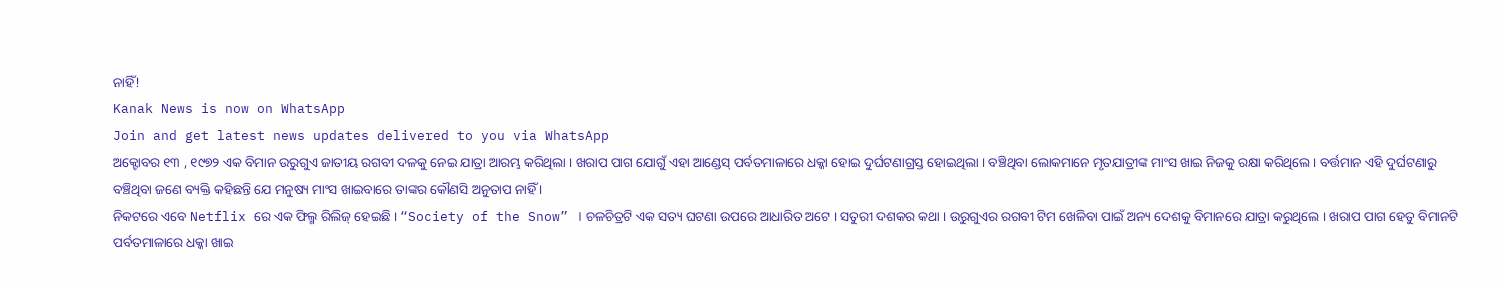ନାହିଁ!
Kanak News is now on WhatsApp
Join and get latest news updates delivered to you via WhatsApp
ଅକ୍ଟୋବର ୧୩ , ୧୯୭୨ ଏକ ବିମାନ ଉରୁଗୁଏ ଜାତୀୟ ରଗବୀ ଦଳକୁ ନେଇ ଯାତ୍ରା ଆରମ୍ଭ କରିଥିଲା । ଖରାପ ପାଗ ଯୋଗୁଁ ଏହା ଆଣ୍ଡେସ୍ ପର୍ବତମାଳାରେ ଧକ୍କା ହୋଇ ଦୁର୍ଘଟଣାଗ୍ରସ୍ତ ହୋଇଥିଲା । ବଞ୍ଚିଥିବା ଲୋକମାନେ ମୃତଯାତ୍ରୀଙ୍କ ମାଂସ ଖାଇ ନିଜକୁ ରକ୍ଷା କରିଥିଲେ । ବର୍ତ୍ତମାନ ଏହି ଦୁର୍ଘଟଣାରୁ ବଞ୍ଚିଥିବା ଜଣେ ବ୍ୟକ୍ତି କହିଛନ୍ତି ଯେ ମନୁଷ୍ୟ ମାଂସ ଖାଇବାରେ ତାଙ୍କର କୌଣସି ଅନୁତାପ ନାହିଁ ।
ନିକଟରେ ଏବେ Netflix ରେ ଏକ ଫିଲ୍ମ ରିଲିଜ୍ ହେଇଛି । “Society of the Snow” । ଚଳଚିତ୍ରଟି ଏକ ସତ୍ୟ ଘଟଣା ଉପରେ ଆଧାରିତ ଅଟେ । ସତୁରୀ ଦଶକର କଥା । ଉରୁଗୁଏର ରଗବୀ ଟିମ ଖେଳିବା ପାଇଁ ଅନ୍ୟ ଦେଶକୁ ବିମାନରେ ଯାତ୍ରା କରୁଥିଲେ । ଖରାପ ପାଗ ହେତୁ ବିମାନଟି ପର୍ବତମାଳାରେ ଧକ୍କା ଖାଇ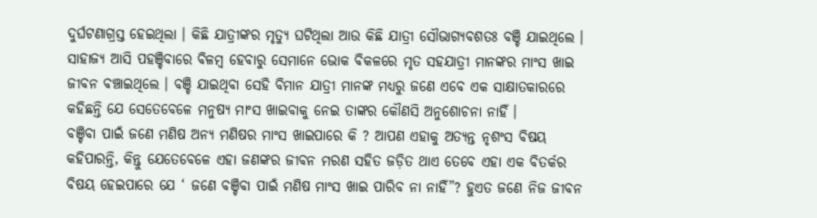ଦୁର୍ଘଟଣାଗ୍ରସ୍ତ ହେଇଥିଲା । କିଛି ଯାତ୍ରୀଙ୍କର ମୃତ୍ଯୁ ଘଟିଥିଲା ଆଉ କିଛି ଯାତ୍ରୀ ସୌଭାଗ୍ୟବଶତଃ ବଞ୍ଚି ଯାଇଥିଲେ । ସାହାଜ୍ୟ ଆସି ପହଞ୍ଚିବାରେ ବିଳମ୍ବ ହେବାରୁ ସେମାନେ ଭୋକ ବିକଳରେ ମୃତ ସହଯାତ୍ରୀ ମାନଙ୍କର ମାଂସ ଖାଇ ଜୀବନ ବଞ୍ଚାଇଥିଲେ । ବଞ୍ଚି ଯାଇଥିବା ସେହି ବିମାନ ଯାତ୍ରୀ ମାନଙ୍କ ମଧ୍ୟରୁ ଜଣେ ଏବେ ଏକ ସାକ୍ଷାତକାରରେ କହିଛନ୍ତି ଯେ ସେତେବେଳେ ମନୁଷ୍ୟ ମାଂସ ଖାଇବାକୁ ନେଇ ତାଙ୍କର କୌଣସି ଅନୁଶୋଚନା ନାହିଁ ।
ବଞ୍ଚିବା ପାଇଁ ଜଣେ ମଣିଷ ଅନ୍ୟ ମଣିଷର ମାଂସ ଖାଇପାରେ କି ? ଆପଣ ଏହାକୁ ଅତ୍ୟନ୍ତ ନୃଶଂସ ବିଷୟ କହିପାରନ୍ତି, କିନ୍ତୁ ଯେତେବେଳେ ଏହା ଜଣଙ୍କର ଜୀବନ ମରଣ ସହିତ ଜଡ଼ିତ ଥାଏ ତେବେ ଏହା ଏକ ବିତର୍କର ବିଷୟ ହେଇପାରେ ଯେ ‘ ଜଣେ ବଞ୍ଚିବା ପାଇଁ ମଣିଷ ମାଂସ ଖାଇ ପାରିବ ନା ନାହିଁ”? ହୁଏତ ଜଣେ ନିଜ ଜୀବନ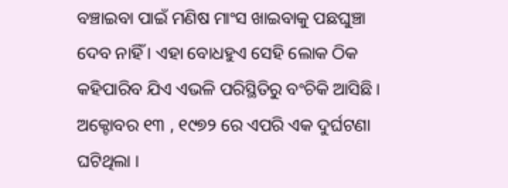ବଞ୍ଚାଇବା ପାଇଁ ମଣିଷ ମାଂସ ଖାଇବାକୁ ପଛଘୁଞ୍ଚା ଦେବ ନାହିଁ । ଏହା ବୋଧହୁଏ ସେହି ଲୋକ ଠିକ କହିପାରିବ ଯିଏ ଏଭଳି ପରିସ୍ଥିତିରୁ ବଂଚିକି ଆସିଛି ।
ଅକ୍ଟୋବର ୧୩ , ୧୯୭୨ ରେ ଏପରି ଏକ ଦୁର୍ଘଟଣା ଘଟିଥିଲା ।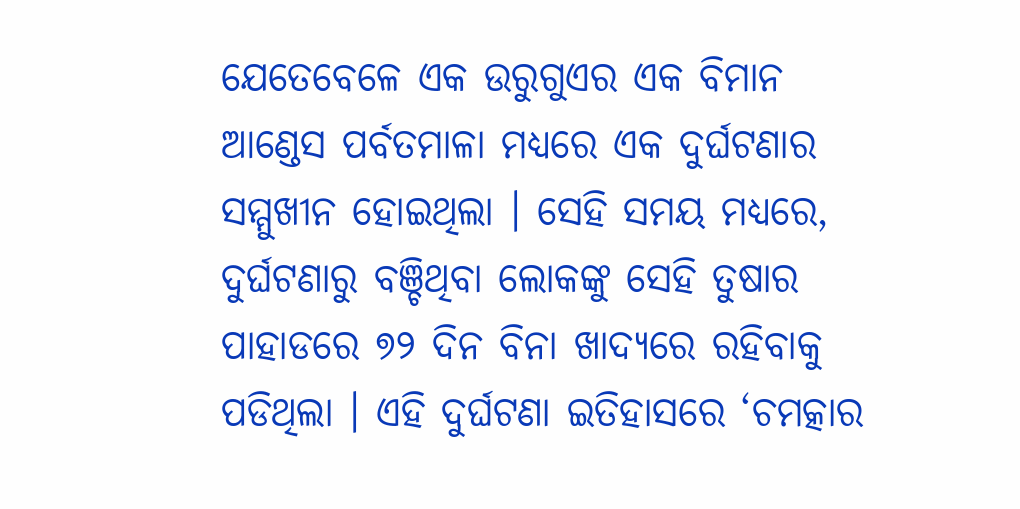ଯେତେବେଳେ ଏକ ଉରୁଗୁଏର ଏକ ବିମାନ ଆଣ୍ଡେସ ପର୍ବତମାଳା ମଧ୍ୟରେ ଏକ ଦୁର୍ଘଟଣାର ସମ୍ମୁଖୀନ ହୋଇଥିଲା । ସେହି ସମୟ ମଧ୍ୟରେ, ଦୁର୍ଘଟଣାରୁ ବଞ୍ଚିଥିବା ଲୋକଙ୍କୁ ସେହି ତୁଷାର ପାହାଡରେ ୭୨ ଦିନ ବିନା ଖାଦ୍ୟରେ ରହିବାକୁ ପଡିଥିଲା । ଏହି ଦୁର୍ଘଟଣା ଇତିହାସରେ ‘ଚମତ୍କାର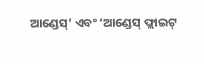ଆଣ୍ଡେସ୍’ ଏବଂ ‘ଆଣ୍ଡେସ୍ ଫ୍ଲାଇଟ୍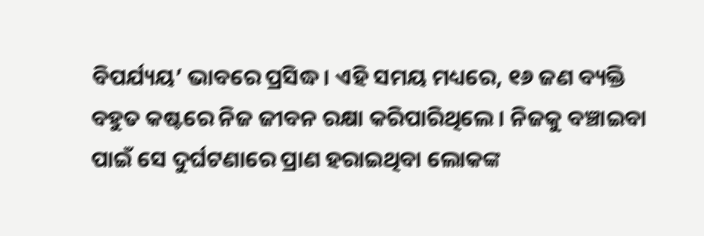ବିପର୍ଯ୍ୟୟ’ ଭାବରେ ପ୍ରସିଦ୍ଧ । ଏହି ସମୟ ମଧ୍ୟରେ, ୧୬ ଜଣ ବ୍ୟକ୍ତି ବହୁତ କଷ୍ଟରେ ନିଜ ଜୀବନ ରକ୍ଷା କରିପାରିଥିଲେ । ନିଜକୁ ବଞ୍ଚାଇବା ପାଇଁ ସେ ଦୁର୍ଘଟଣାରେ ପ୍ରାଣ ହରାଇଥିବା ଲୋକଙ୍କ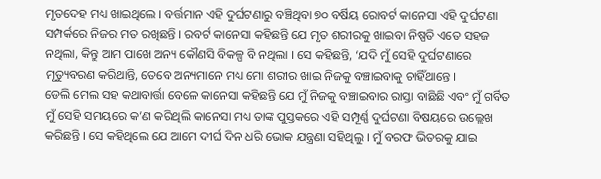ମୃତଦେହ ମଧ୍ୟ ଖାଇଥିଲେ । ବର୍ତ୍ତମାନ ଏହି ଦୁର୍ଘଟଣାରୁ ବଞ୍ଚିଥିବା ୭୦ ବର୍ଷିୟ ରୋବର୍ଟ କାନେସା ଏହି ଦୁର୍ଘଟଣା ସମ୍ପର୍କରେ ନିଜର ମତ ରଖିଛନ୍ତି । ରବର୍ଟ କାନେସା କହିଛନ୍ତି ଯେ ମୃତ ଶରୀରକୁ ଖାଇବା ନିଷ୍ପତି ଏତେ ସହଜ ନଥିଲା, କିନ୍ତୁ ଆମ ପାଖେ ଅନ୍ୟ କୌଣସି ବିକଳ୍ପ ବି ନଥିଲା । ସେ କହିଛନ୍ତି, ‘ଯଦି ମୁଁ ସେହି ଦୁର୍ଘଟଣାରେ ମୃତ୍ୟୁବରଣ କରିଥାନ୍ତି, ତେବେ ଅନ୍ୟମାନେ ମଧ୍ୟ ମୋ ଶରୀର ଖାଇ ନିଜକୁ ବଞ୍ଚାଇବାକୁ ଚାହିଁଥାନ୍ତେ ।
ଡେଲି ମେଲ ସହ କଥାବାର୍ତ୍ତା ବେଳେ କାନେସା କହିଛନ୍ତି ଯେ ମୁଁ ନିଜକୁ ବଞ୍ଚାଇବାର ରାସ୍ତା ବାଛିଛି ଏବଂ ମୁଁ ଗର୍ବିତ ମୁଁ ସେହି ସମୟରେ କ’ଣ କରିଥିଲି କାନେସା ମଧ୍ୟ ତାଙ୍କ ପୁସ୍ତକରେ ଏହି ସମ୍ପୂର୍ଣ୍ଣ ଦୁର୍ଘଟଣା ବିଷୟରେ ଉଲ୍ଲେଖ କରିଛନ୍ତି । ସେ କହିଥିଲେ ଯେ ଆମେ ଦୀର୍ଘ ଦିନ ଧରି ଭୋକ ଯନ୍ତ୍ରଣା ସହିଥିଲୁ । ମୁଁ ବରଫ ଭିତରକୁ ଯାଇ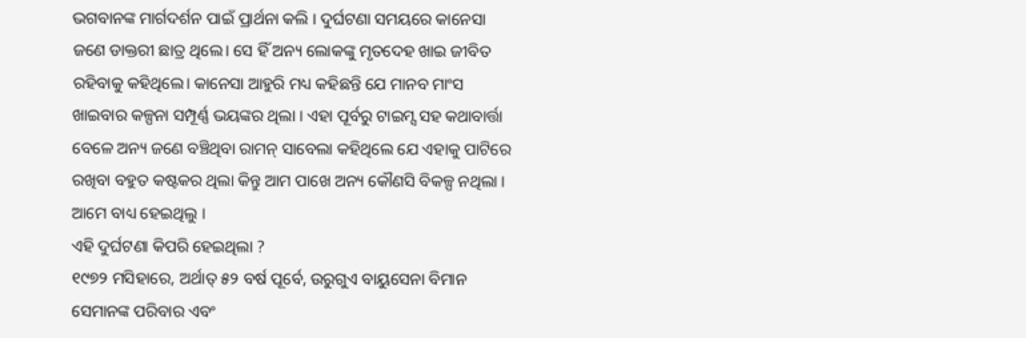ଭଗବାନଙ୍କ ମାର୍ଗଦର୍ଶନ ପାଇଁ ପ୍ରାର୍ଥନା କଲି । ଦୁର୍ଘଟଣା ସମୟରେ କାନେସା ଜଣେ ଡାକ୍ତରୀ ଛାତ୍ର ଥିଲେ। ସେ ହିଁ ଅନ୍ୟ ଲୋକଙ୍କୁ ମୃତଦେହ ଖାଇ ଜୀବିତ ରହିବାକୁ କହିଥିଲେ। କାନେସା ଆହୁରି ମଧ୍ୟ କହିଛନ୍ତି ଯେ ମାନବ ମାଂସ ଖାଇବାର କଳ୍ପନା ସମ୍ପୂର୍ଣ୍ଣ ଭୟଙ୍କର ଥିଲା । ଏହା ପୂର୍ବରୁ ଟାଇମ୍ସ ସହ କଥାବାର୍ତ୍ତା ବେଳେ ଅନ୍ୟ ଜଣେ ବଞ୍ଚିଥିବା ରାମନ୍ ସାବେଲା କହିଥିଲେ ଯେ ଏହାକୁ ପାଟିରେ ରଖିବା ବହୁତ କଷ୍ଟକର ଥିଲା କିନ୍ତୁ ଆମ ପାଖେ ଅନ୍ୟ କୌଣସି ବିକଳ୍ପ ନଥିଲା । ଆମେ ବାଧ୍ୟ ହେଇଥିଲୁ ।
ଏହି ଦୁର୍ଘଟଣା କିପରି ହେଇଥିଲା ?
୧୯୭୨ ମସିହାରେ, ଅର୍ଥାତ୍ ୫୨ ବର୍ଷ ପୂର୍ବେ, ଉରୁଗୁଏ ବାୟୁସେନା ବିମାନ ସେମାନଙ୍କ ପରିବାର ଏବଂ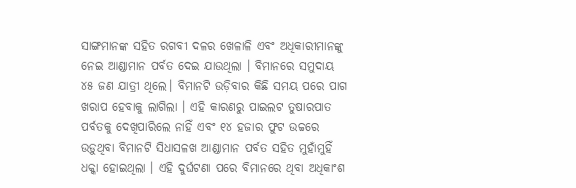ସାଙ୍ଗମାନଙ୍କ ସହିତ ରଗବୀ ଦଳର ଖେଳାଳି ଏବଂ ଅଧିକାରୀମାନଙ୍କୁ ନେଇ ଆଣ୍ଡାମାନ ପର୍ବତ ଦେଇ ଯାଉଥିଲା । ବିମାନରେ ସମୁଦାୟ ୪୫ ଜଣ ଯାତ୍ରୀ ଥିଲେ। ବିମାନଟି ଉଡ଼ିବାର କିଛି ସମୟ ପରେ ପାଗ ଖରାପ ହେବାକୁ ଲାଗିଲା । ଏହି କାରଣରୁ ପାଇଲଟ ତୁଷାରପାତ ପର୍ବତକୁ ଦେଖିପାରିଲେ ନାହିଁ ଏବଂ ୧୪ ହଜାର ଫୁଟ ଉଚ୍ଚରେ ଉଡ଼ୁଥିବା ବିମାନଟି ସିଧାସଳଖ ଆଣ୍ଡାମାନ ପର୍ବତ ସହିତ ମୁହାଁମୁହିଁ ଧକ୍କା ହୋଇଥିଲା । ଏହି ଦୁର୍ଘଟଣା ପରେ ବିମାନରେ ଥିବା ଅଧିକାଂଶ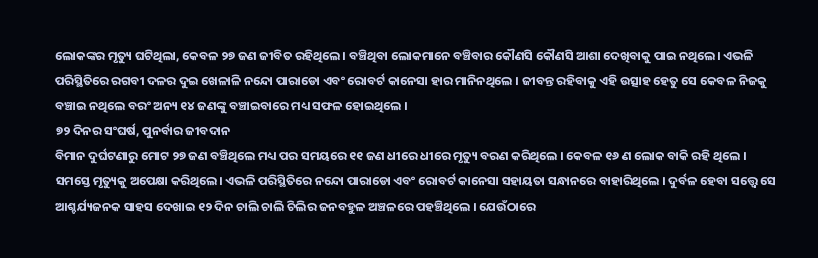ଲୋକଙ୍କର ମୃତ୍ୟୁ ଘଟିଥିଲା, କେବଳ ୨୭ ଜଣ ଜୀବିତ ରହିଥିଲେ। ବଞ୍ଚିଥିବା ଲୋକମାନେ ବଞ୍ଚିବାର କୌଣସି କୌଣସି ଆଶା ଦେଖିବାକୁ ପାଇ ନଥିଲେ। ଏଭଳି ପରିସ୍ଥିତିରେ ରଗବୀ ଦଳର ଦୁଇ ଖେଳାଳି ନନ୍ଦୋ ପାରାଡୋ ଏବଂ ରୋବର୍ଟ କାନେସା ହାର ମାନିନଥିଲେ । ଜୀବନ୍ତ ରହିବାକୁ ଏହି ଉତ୍ସାହ ହେତୁ ସେ କେବଳ ନିଜକୁ ବଞ୍ଚାଇ ନଥିଲେ ବରଂ ଅନ୍ୟ ୧୪ ଜଣଙ୍କୁ ବଞ୍ଚାଇବାରେ ମଧ୍ୟ ସଫଳ ହୋଇଥିଲେ ।
୭୨ ଦିନର ସଂଘର୍ଷ, ପୁନର୍ବାର ଜୀବଦାନ
ବିମାନ ଦୁର୍ଘଟଣାରୁ ମୋଟ ୨୭ ଜଣ ବଞ୍ଚିଥିଲେ ମଧ୍ୟ ପର ସମୟରେ ୧୧ ଜଣ ଧୀରେ ଧୀରେ ମୃତ୍ୟୁ ବରଣ କରିଥିଲେ । କେବଳ ୧୬ ଣ ଲୋକ ବାକି ରହି ଥିଲେ । ସମସ୍ତେ ମୃତ୍ୟୁକୁ ଅପେକ୍ଷା କରିଥିଲେ। ଏଭଳି ପରିସ୍ଥିତିରେ ନନ୍ଦୋ ପାରାଡୋ ଏବଂ ରୋବର୍ଟ କାନେସା ସହାୟତା ସନ୍ଧାନରେ ବାହାରିଥିଲେ । ଦୁର୍ବଳ ହେବା ସତ୍ତ୍ୱେ ସେ ଆଶ୍ଚର୍ଯ୍ୟଜନକ ସାହସ ଦେଖାଇ ୧୨ ଦିନ ଚାଲି ଚାଲି ଚିଲିର ଜନବହୁଳ ଅଞ୍ଚଳରେ ପହଞ୍ଚିଥିଲେ । ଯେଉଁଠାରେ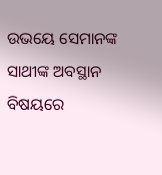ଉଭୟେ ସେମାନଙ୍କ ସାଥୀଙ୍କ ଅବସ୍ଥାନ ବିଷୟରେ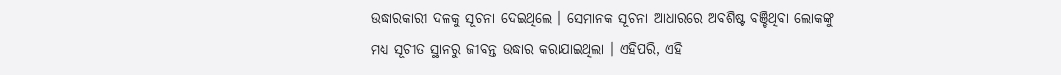ଉଦ୍ଧାରକାରୀ ଦଳକୁ ସୂଚନା ଦେଇଥିଲେ । ସେମାନକ ସୂଚନା ଆଧାରରେ ଅବଶିଷ୍ଟ ବଞ୍ଚିଥିବା ଲୋକଙ୍କୁ ମଧ୍ୟ ସୂଚୀତ ସ୍ଥାନରୁ ଜୀବନ୍ତ ଉଦ୍ଧାର କରାଯାଇଥିଲା । ଏହିପରି, ଏହି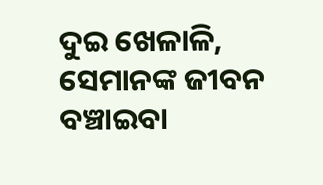ଦୁଇ ଖେଳାଳି, ସେମାନଙ୍କ ଜୀବନ ବଞ୍ଚାଇବା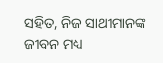ସହିତ, ନିଜ ସାଥୀମାନଙ୍କ ଜୀବନ ମଧ୍ୟ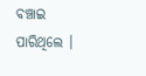ବଞ୍ଚାଇ ପାରିଥିଲେ ।